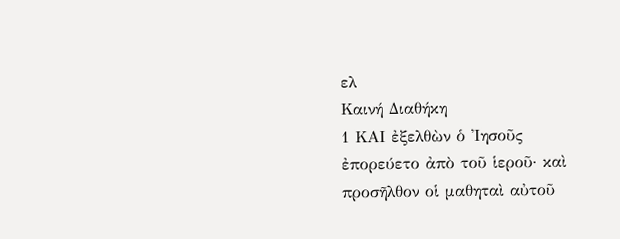ελ
Καινή Διαθήκη
1 ΚΑΙ ἐξελθὼν ὁ Ἰησοῦς ἐπορεύετο ἀπὸ τοῦ ἱεροῦ· καὶ προσῆλθον οἱ μαθηταὶ αὐτοῦ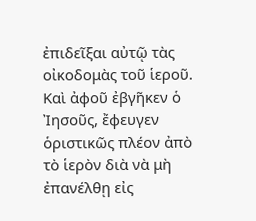ἐπιδεῖξαι αὐτῷ τὰς οἰκοδομὰς τοῦ ἱεροῦ.
Καὶ ἀφοῦ ἐβγῆκεν ὁ Ἰησοῦς, ἔφευγεν ὁριστικῶς πλέον ἀπὸ τὸ ἱερὸν διὰ νὰ μὴ ἐπανέλθῃ εἰς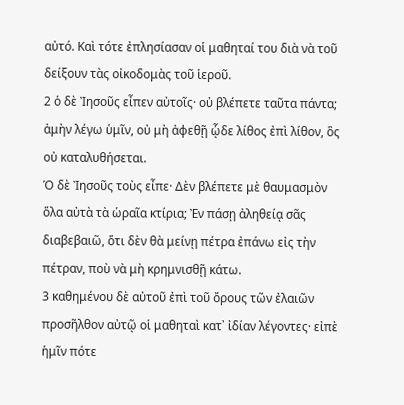αὐτό. Καὶ τότε ἐπλησίασαν οἱ μαθηταί του διὰ νὰ τοῦ δείξουν τὰς οἰκοδομὰς τοῦ ἱεροῦ.
2 ὁ δὲ Ἰησοῦς εἶπεν αὐτοῖς· οὐ βλέπετε ταῦτα πάντα; ἀμὴν λέγω ὑμῖν, οὐ μὴ ἀφεθῇ ᾧδε λίθος ἐπὶ λίθον, ὃς οὐ καταλυθήσεται.
Ὁ δὲ Ἰησοῦς τοὺς εἶπε· Δὲν βλέπετε μὲ θαυμασμὸν ὅλα αὐτὰ τὰ ὡραῖα κτίρια; Ἐν πάσῃ ἀληθείᾳ σᾶς διαβεβαιῶ, ὅτι δὲν θὰ μείνῃ πέτρα ἐπάνω εἰς τὴν πέτραν, ποὺ νὰ μὴ κρημνισθῇ κάτω.
3 καθημένου δὲ αὐτοῦ ἐπὶ τοῦ ὄρους τῶν ἐλαιῶν προσῆλθον αὐτῷ οἱ μαθηταὶ κατ᾿ ἰδίαν λέγοντες· εἰπὲ ἡμῖν πότε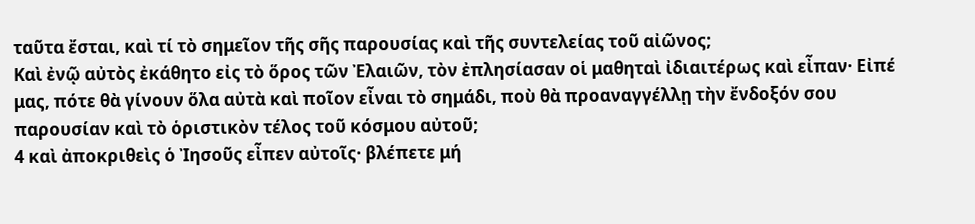ταῦτα ἔσται, καὶ τί τὸ σημεῖον τῆς σῆς παρουσίας καὶ τῆς συντελείας τοῦ αἰῶνος;
Καὶ ἐνῷ αὐτὸς ἐκάθητο εἰς τὸ ὅρος τῶν Ἐλαιῶν, τὸν ἐπλησίασαν οἱ μαθηταὶ ἰδιαιτέρως καὶ εἶπαν· Εἰπέ μας, πότε θὰ γίνουν ὅλα αὐτὰ καὶ ποῖον εἶναι τὸ σημάδι, ποὺ θὰ προαναγγέλλῃ τὴν ἔνδοξόν σου παρουσίαν καὶ τὸ ὁριστικὸν τέλος τοῦ κόσμου αὐτοῦ;
4 καὶ ἀποκριθεὶς ὁ Ἰησοῦς εἶπεν αὐτοῖς· βλέπετε μή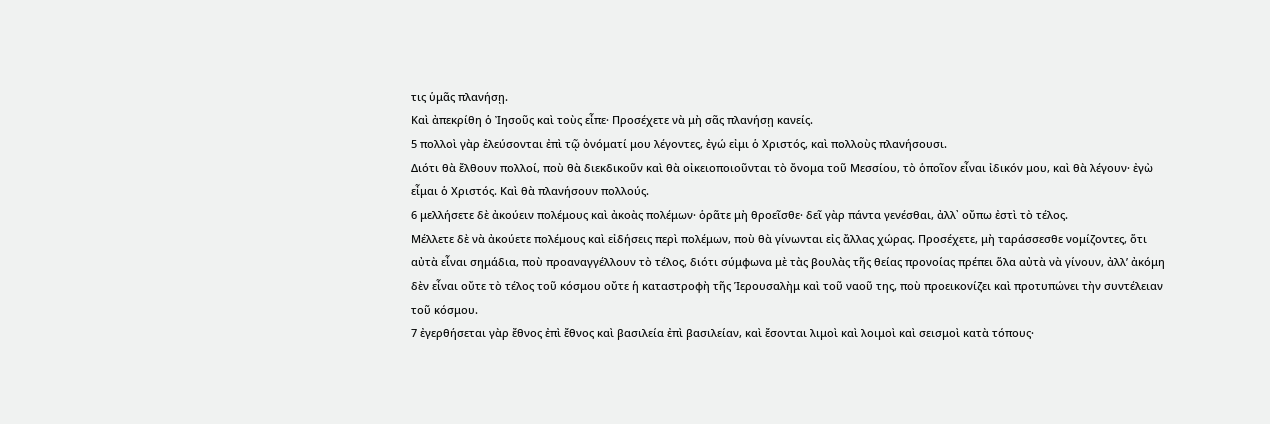τις ὑμᾶς πλανήσῃ.
Καὶ ἀπεκρίθη ὁ Ἰησοῦς καὶ τοὺς εἶπε· Προσέχετε νὰ μὴ σᾶς πλανήσῃ κανείς.
5 πολλοὶ γὰρ ἐλεύσονται ἐπὶ τῷ ὀνόματί μου λέγοντες, ἐγώ εἰμι ὁ Χριστός, καὶ πολλοὺς πλανήσουσι.
Διότι θὰ ἔλθουν πολλοί, ποὺ θὰ διεκδικοῦν καὶ θὰ οἰκειοποιοῦνται τὸ ὄνομα τοῦ Μεσσίου, τὸ ὁποῖον εἶναι ἰδικόν μου, καὶ θὰ λέγουν· ἐγὼ εἶμαι ὁ Χριστός. Καὶ θὰ πλανήσουν πολλούς.
6 μελλήσετε δὲ ἀκούειν πολέμους καὶ ἀκοὰς πολέμων· ὁρᾶτε μὴ θροεῖσθε· δεῖ γὰρ πάντα γενέσθαι, ἀλλ᾿ οὔπω ἐστὶ τὸ τέλος.
Μέλλετε δὲ νὰ ἀκούετε πολέμους καὶ εἰδήσεις περὶ πολέμων, ποὺ θὰ γίνωνται εἰς ἄλλας χώρας. Προσέχετε, μὴ ταράσσεσθε νομίζοντες, ὅτι αὐτὰ εἶναι σημάδια, ποὺ προαναγγέλλουν τὸ τέλος, διότι σύμφωνα μὲ τὰς βουλὰς τῆς θείας προνοίας πρέπει ὅλα αὐτὰ νὰ γίνουν, ἀλλ’ ἀκόμη δὲν εἶναι οὔτε τὸ τέλος τοῦ κόσμου οὔτε ἡ καταστροφὴ τῆς Ἱερουσαλὴμ καὶ τοῦ ναοῦ της, ποὺ προεικονίζει καὶ προτυπώνει τὴν συντέλειαν τοῦ κόσμου.
7 ἐγερθήσεται γὰρ ἔθνος ἐπὶ ἔθνος καὶ βασιλεία ἐπὶ βασιλείαν, καὶ ἔσονται λιμοὶ καὶ λοιμοὶ καὶ σεισμοὶ κατὰ τόπους·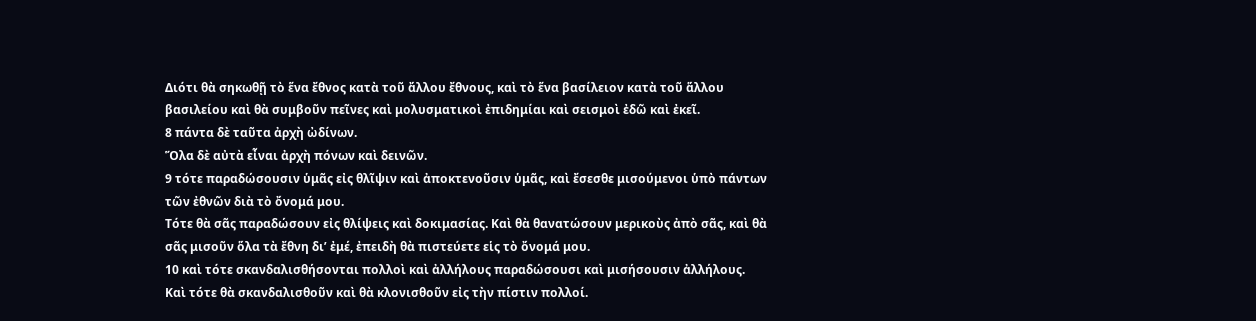Διότι θὰ σηκωθῇ τὸ ἕνα ἔθνος κατὰ τοῦ ἄλλου ἔθνους, καὶ τὸ ἕνα βασίλειον κατὰ τοῦ ἅλλου βασιλείου καὶ θὰ συμβοῦν πεῖνες καὶ μολυσματικοὶ ἐπιδημίαι καὶ σεισμοὶ ἐδῶ καὶ ἐκεῖ.
8 πάντα δὲ ταῦτα ἀρχὴ ὠδίνων.
Ὅλα δὲ αὐτὰ εἶναι ἀρχὴ πόνων καὶ δεινῶν.
9 τότε παραδώσουσιν ὑμᾶς εἰς θλῖψιν καὶ ἀποκτενοῦσιν ὑμᾶς, καὶ ἔσεσθε μισούμενοι ὑπὸ πάντων τῶν ἐθνῶν διὰ τὸ ὄνομά μου.
Τότε θὰ σᾶς παραδώσουν εἰς θλίψεις καὶ δοκιμασίας. Καὶ θὰ θανατώσουν μερικοὺς ἀπὸ σᾶς, καὶ θὰ σᾶς μισοῦν ὅλα τὰ ἔθνη δι’ ἐμέ, ἐπειδὴ θὰ πιστεύετε εἱς τὸ ὄνομά μου.
10 καὶ τότε σκανδαλισθήσονται πολλοὶ καὶ ἀλλήλους παραδώσουσι καὶ μισήσουσιν ἀλλήλους.
Καὶ τότε θὰ σκανδαλισθοῦν καὶ θὰ κλονισθοῦν εἰς τὴν πίστιν πολλοί.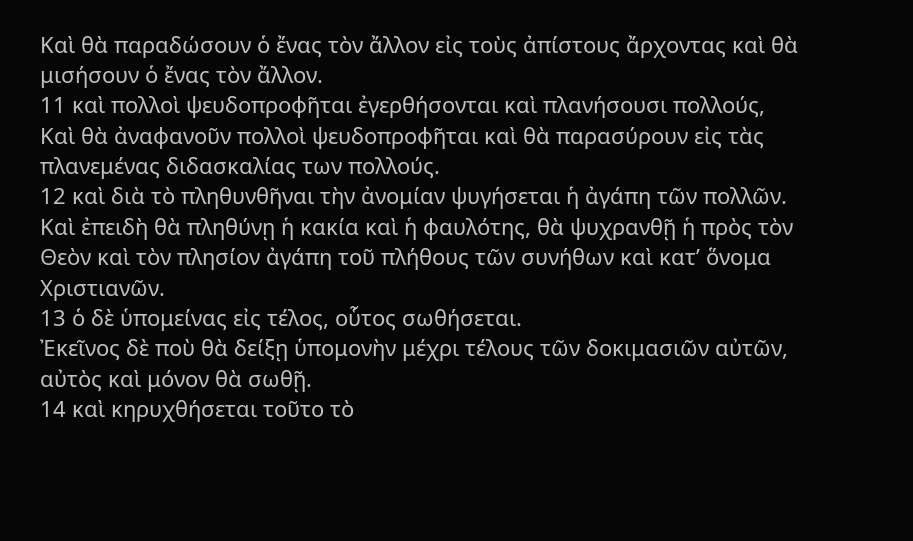Καὶ θὰ παραδώσουν ὁ ἔνας τὸν ἄλλον εἰς τοὺς ἀπίστους ἄρχοντας καὶ θὰ μισήσουν ὁ ἔνας τὸν ἄλλον.
11 καὶ πολλοὶ ψευδοπροφῆται ἐγερθήσονται καὶ πλανήσουσι πολλούς,
Καὶ θὰ ἀναφανοῦν πολλοὶ ψευδοπροφῆται καὶ θὰ παρασύρουν εἰς τὰς πλανεμένας διδασκαλίας των πολλούς.
12 καὶ διὰ τὸ πληθυνθῆναι τὴν ἀνομίαν ψυγήσεται ἡ ἀγάπη τῶν πολλῶν.
Καὶ ἐπειδὴ θὰ πληθύνῃ ἡ κακία καὶ ἡ φαυλότης, θὰ ψυχρανθῇ ἡ πρὸς τὸν Θεὸν καὶ τὸν πλησίον ἀγάπη τοῦ πλήθους τῶν συνήθων καὶ κατ’ ὅνομα Χριστιανῶν.
13 ὁ δὲ ὑπομείνας εἰς τέλος, οὗτος σωθήσεται.
Ἐκεῖνος δὲ ποὺ θὰ δείξῃ ὑπομονὴν μέχρι τέλους τῶν δοκιμασιῶν αὐτῶν, αὐτὸς καὶ μόνον θὰ σωθῇ.
14 καὶ κηρυχθήσεται τοῦτο τὸ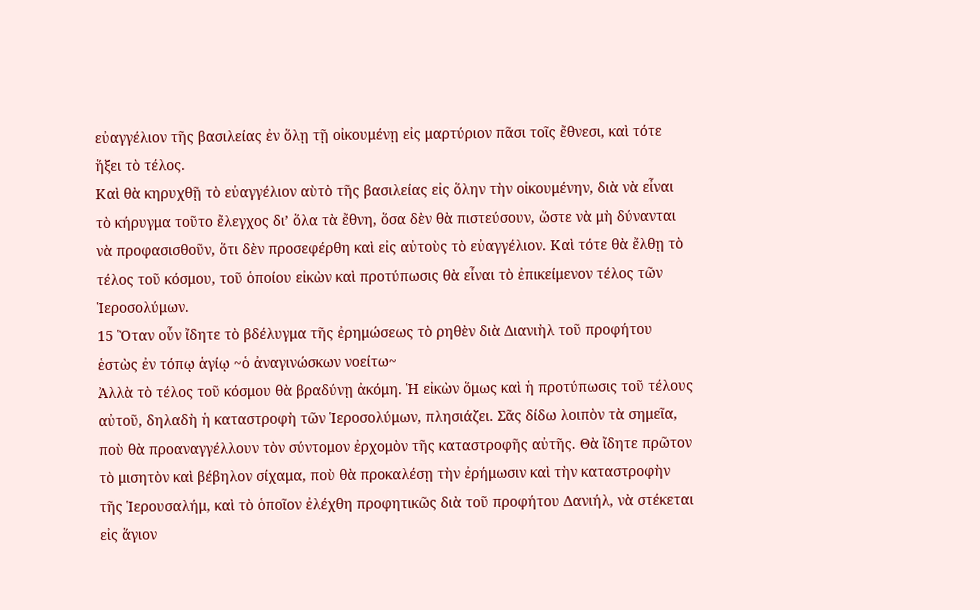εὐαγγέλιον τῆς βασιλείας ἐν ὅλῃ τῇ οἰκουμένῃ εἰς μαρτύριον πᾶσι τοῖς ἔθνεσι, καὶ τότε ἥξει τὸ τέλος.
Καὶ θὰ κηρυχθῇ τὸ εὐαγγέλιον αὺτὸ τῆς βασιλείας εἰς ὅλην τὴν οἰκουμένην, διὰ νὰ εἶναι τὸ κήρυγμα τοῦτο ἔλεγχος δι’ ὅλα τὰ ἔθνη, ὅσα δὲν θὰ πιστεύσουν, ὥστε νὰ μὴ δύνανται νὰ προφασισθοῦν, ὅτι δὲν προσεφέρθη καὶ εἰς αὐτοὺς τὸ εὐαγγέλιον. Καὶ τότε θὰ ἔλθῃ τὸ τέλος τοῦ κόσμου, τοῦ ὁποίου εἰκὼν καὶ προτύπωσις θὰ εἶναι τὸ ἐπικείμενον τέλος τῶν Ἱεροσολύμων.
15 Ὃταν οὖν ἴδητε τὸ βδέλυγμα τῆς ἐρημώσεως τὸ ρηθὲν διὰ Διανιὴλ τοῦ προφήτου ἑστὼς ἐν τόπῳ ἁγίῳ ~ὁ ἀναγινώσκων νοείτω~
Ἀλλὰ τὸ τέλος τοῦ κόσμου θὰ βραδύνῃ ἀκόμη. Ἡ εἰκὼν ὅμως καὶ ἡ προτύπωσις τοῦ τέλους αὐτοῦ, δηλαδὴ ἡ καταστροφὴ τῶν Ἱεροσολύμων, πλησιάζει. Σᾶς δίδω λοιπὸν τὰ σημεῖα, ποὺ θὰ προαναγγέλλουν τὸν σύντομον ἐρχομὸν τῆς καταστροφῆς αὐτῆς. Θὰ ἴδητε πρῶτον τὸ μισητὸν καὶ βέβηλον σίχαμα, ποὺ θὰ προκαλέσῃ τὴν ἐρήμωσιν καὶ τὴν καταστροφὴν τῆς Ἱερουσαλήμ, καὶ τὸ ὁποῖον ἐλέχθη προφητικῶς διὰ τοῦ προφήτου Δανιήλ, νὰ στέκεται εἰς ἅγιον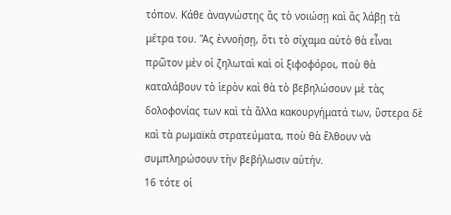τόπον. Κάθε ἀναγνώστης ἂς τὸ νοιώσῃ καὶ ἂς λάβῃ τὰ μέτρα του. Ἂς ἐννοήσῃ, ὅτι τὸ σίχαμα αὐτὸ θὰ εἶναι πρῶτον μὲν οἱ ζηλωταὶ καὶ οἱ ξιφοφόροι, ποὺ θὰ καταλάβουν τὸ ἱερὸν καὶ θὰ τὸ βεβηλώσουν μὲ τὰς δολοφονίας των καὶ τὰ ἄλλα κακουργήματά των, ὕστερα δὲ καὶ τὰ ρωμαϊκὰ στρατεύματα, ποὺ θὰ ἔλθουν νὰ συμπληρώσουν τὴν βεβήλωσιν αὐτήν.
16 τότε οἱ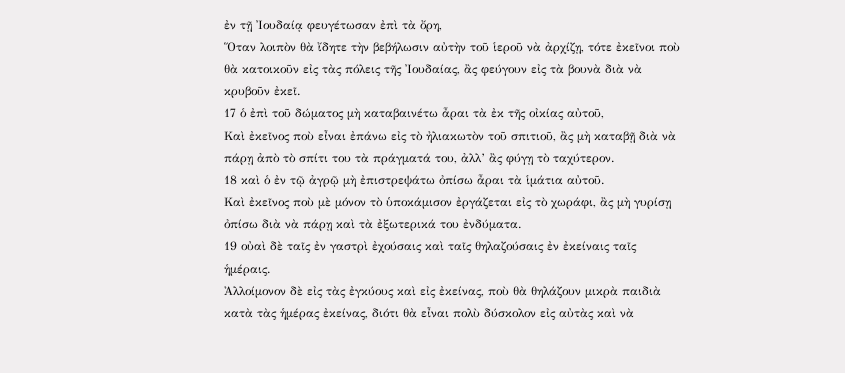ἐν τῇ Ἰουδαίᾳ φευγέτωσαν ἐπὶ τὰ ὄρη,
Ὅταν λοιπὸν θὰ ἴδητε τὴν βεβήλωσιν αὐτὴν τοῦ ἱεροῦ νὰ ἀρχίζῃ, τότε ἐκεῖνοι ποὺ θὰ κατοικοῦν εἰς τὰς πόλεις τῆς Ἰουδαίας, ἂς φεύγουν εἰς τὰ βουνὰ διὰ νὰ κρυβοῦν ἐκεῖ.
17 ὁ ἐπὶ τοῦ δώματος μὴ καταβαινέτω ἆραι τὰ ἐκ τῆς οἰκίας αὐτοῦ,
Καὶ ἐκεῖνος ποὺ εἶναι ἐπάνω εἰς τὸ ἠλιακωτὸν τοῦ σπιτιοῦ, ἂς μὴ καταβῇ διὰ νὰ πάρῃ ἀπὸ τὸ σπίτι του τὰ πράγματά του, ἀλλ’ ἂς φύγῃ τὸ ταχύτερον.
18 καὶ ὁ ἐν τῷ ἀγρῷ μὴ ἐπιστρεψάτω ὀπίσω ἆραι τὰ ἱμάτια αὐτοῦ.
Καὶ ἐκεῖνος ποὺ μὲ μόνον τὸ ὑποκάμισον ἐργάζεται εἰς τὸ χωράφι, ἂς μὴ γυρίσῃ ὀπίσω διὰ νὰ πάρῃ καὶ τὰ ἐξωτερικά του ἐνδύματα.
19 οὐαὶ δὲ ταῖς ἐν γαστρὶ ἐχούσαις καὶ ταῖς θηλαζούσαις ἐν ἐκείναις ταῖς ἡμέραις.
Ἀλλοίμονον δὲ εἰς τὰς ἐγκύους καὶ εἰς ἐκείνας, ποὺ θὰ θηλάζουν μικρὰ παιδιὰ κατὰ τὰς ἡμέρας ἐκείνας, διότι θὰ εἶναι πολὺ δύσκολον εἰς αὐτὰς καὶ νὰ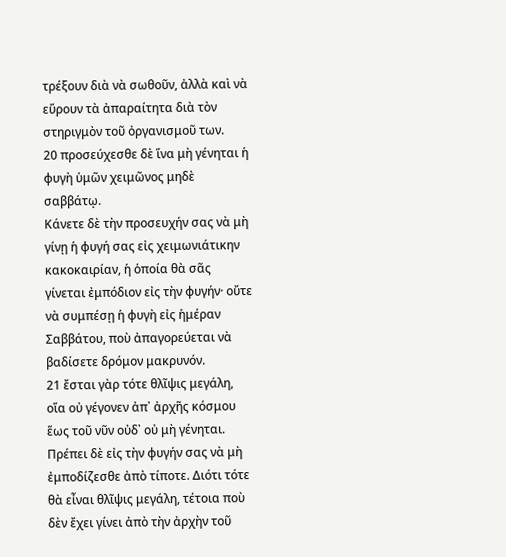τρέξουν διὰ νὰ σωθοῦν, ἀλλὰ καὶ νὰ εὕρουν τὰ ἀπαραίτητα διὰ τὸν στηριγμὸν τοῦ ὀργανισμοῦ των.
20 προσεύχεσθε δὲ ἵνα μὴ γένηται ἡ φυγὴ ὑμῶν χειμῶνος μηδὲ σαββάτῳ.
Κάνετε δὲ τὴν προσευχήν σας νὰ μὴ γίνῃ ἡ φυγή σας εἰς χειμωνιάτικην κακοκαιρίαν, ἡ ὁποία θὰ σᾶς γίνεται ἐμπόδιον εἰς τὴν φυγήν· οὔτε νὰ συμπέσῃ ἡ φυγὴ εἰς ἡμέραν Σαββάτου, ποὺ ἀπαγορεύεται νὰ βαδίσετε δρόμον μακρυνόν.
21 ἔσται γὰρ τότε θλῖψις μεγάλη, οἵα οὐ γέγονεν ἀπ᾿ ἀρχῆς κόσμου ἕως τοῦ νῦν οὐδ᾿ οὐ μὴ γένηται.
Πρέπει δὲ εἰς τὴν φυγήν σας νὰ μὴ ἐμποδίζεσθε ἀπὸ τίποτε. Διότι τότε θὰ εἶναι θλῖψις μεγάλη, τέτοια ποὺ δὲν ἔχει γίνει ἀπὸ τὴν ἀρχὴν τοῦ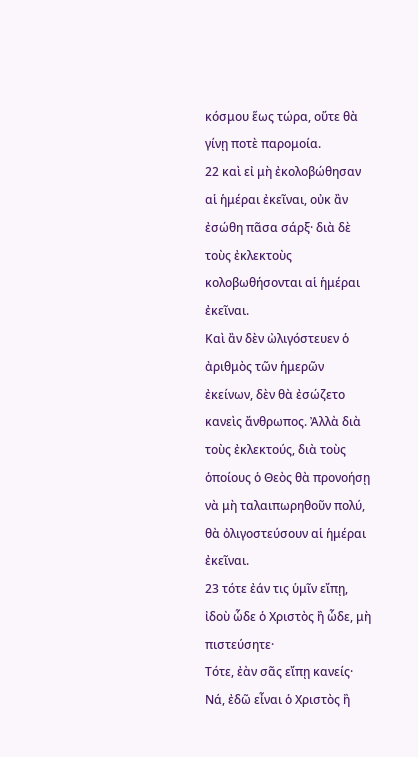κόσμου ἕως τώρα, οὕτε θὰ γίνῃ ποτὲ παρομοία.
22 καὶ εἰ μὴ ἐκολοβώθησαν αἱ ἡμέραι ἐκεῖναι, οὐκ ἂν ἐσώθη πᾶσα σάρξ· διὰ δὲ τοὺς ἐκλεκτοὺς κολοβωθήσονται αἱ ἡμέραι ἐκεῖναι.
Καὶ ἂν δὲν ὠλιγόστευεν ὁ ἀριθμὸς τῶν ἡμερῶν ἐκείνων, δὲν θὰ ἐσώζετο κανεὶς ἄνθρωπος. Ἀλλὰ διὰ τοὺς ἐκλεκτούς, διὰ τοὺς ὁποίους ὁ Θεὸς θὰ προνοήσῃ νὰ μὴ ταλαιπωρηθοῦν πολύ, θὰ ὀλιγοστεύσουν αἱ ἡμέραι ἐκεῖναι.
23 τότε ἐάν τις ὑμῖν εἴπῃ, ἰδοὺ ὧδε ὁ Χριστὸς ἢ ὧδε, μὴ πιστεύσητε·
Τότε, ἐὰν σᾶς εἴπῃ κανείς· Νά, ἐδῶ εἶναι ὁ Χριστὸς ἢ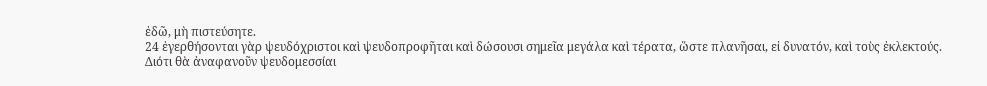ἐδῶ, μὴ πιστεύσητε.
24 ἐγερθήσονται γὰρ ψευδόχριστοι καὶ ψευδοπροφῆται καὶ δώσουσι σημεῖα μεγάλα καὶ τέρατα, ὥστε πλανῆσαι, εἰ δυνατόν, καὶ τοὺς ἐκλεκτούς.
Διότι θὰ ἀναφανοῦν ψευδομεσσίαι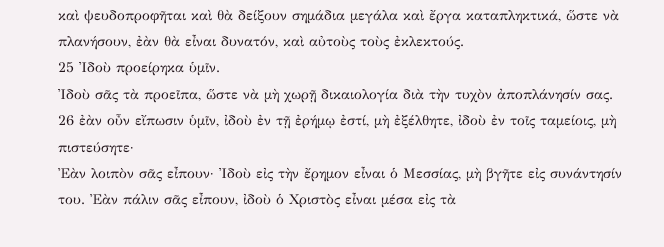καὶ ψευδοπροφῆται καὶ θὰ δείξουν σημάδια μεγάλα καὶ ἔργα καταπληκτικά, ὥστε νὰ πλανήσουν, ἐὰν θὰ εἶναι δυνατόν, καὶ αὐτοὺς τοὺς ἐκλεκτούς.
25 Ἰδοὺ προείρηκα ὑμῖν.
Ἰδοὺ σᾶς τὰ προεῖπα, ὥστε νὰ μὴ χωρῇ δικαιολογία διὰ τὴν τυχὸν ἀποπλάνησίν σας.
26 ἐὰν οὖν εἴπωσιν ὑμῖν, ἰδοὺ ἐν τῇ ἐρήμῳ ἐστί, μὴ ἐξέλθητε, ἰδοὺ ἐν τοῖς ταμείοις, μὴ πιστεύσητε·
Ἐὰν λοιπὸν σᾶς εἶπουν· Ἰδοὺ εἰς τὴν ἔρημον εἶναι ὁ Μεσσίας, μὴ βγῆτε εἰς συνάντησίν του. Ἐὰν πάλιν σᾶς εἶπουν, ἰδοὺ ὁ Χριστὸς εἶναι μέσα εἰς τὰ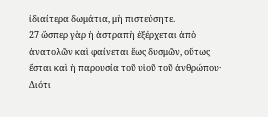ἰδιαίτερα δωμάτια, μὴ πιστεύσητε.
27 ὥσπερ γὰρ ἡ ἀστραπὴ ἐξέρχεται ἀπὸ ἀνατολῶν καὶ φαίνεται ἕως δυσμῶν, οὕτως ἔσται καὶ ἡ παρουσία τοῦ υἱοῦ τοῦ ἀνθρώπου·
Διότι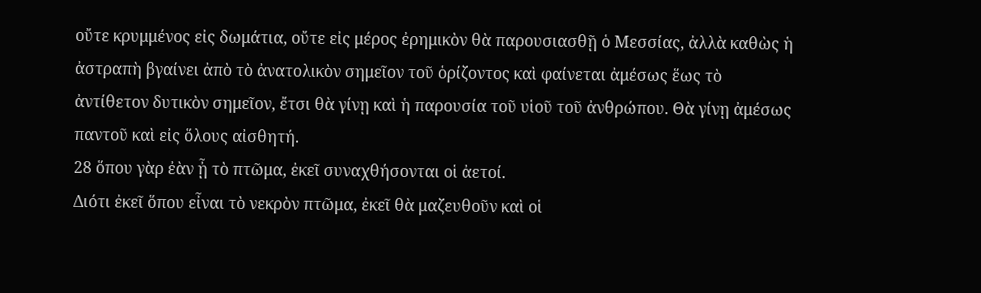οὔτε κρυμμένος εἰς δωμάτια, οὔτε εἰς μέρος ἐρημικὸν θὰ παρουσιασθῇ ὁ Μεσσίας, ἀλλὰ καθὼς ἡ ἀστραπὴ βγαίνει ἀπὸ τὸ ἀνατολικὸν σημεῖον τοῦ ὁρίζοντος καὶ φαίνεται ἀμέσως ἕως τὸ ἀντίθετον δυτικὸν σημεῖον, ἔτσι θὰ γίνῃ καὶ ἡ παρουσία τοῦ υἱοῦ τοῦ ἀνθρώπου. Θὰ γίνῃ ἀμέσως παντοῦ καὶ εἰς ὅλους αἰσθητή.
28 ὅπου γὰρ ἐὰν ᾖ τὸ πτῶμα, ἐκεῖ συναχθήσονται οἱ ἀετοί.
Διότι ἐκεῖ ὅπου εἶναι τὸ νεκρὸν πτῶμα, ἐκεῖ θὰ μαζευθοῦν καὶ οἱ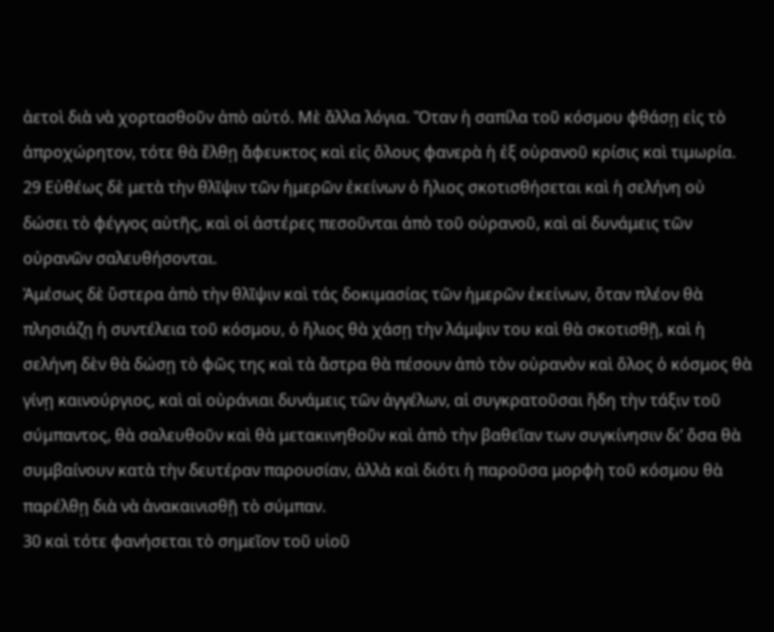ἀετοὶ διὰ νὰ χορτασθοῦν ἀπὸ αὐτό. Μὲ ἄλλα λόγια. Ὅταν ἡ σαπίλα τοῦ κόσμου φθάσῃ εἰς τὸ ἀπροχώρητον, τότε θὰ ἔλθῃ ἄφευκτος καὶ εἰς ὅλους φανερὰ ἡ ἐξ οὐρανοῦ κρίσις καὶ τιμωρία.
29 Εὐθέως δὲ μετὰ τὴν θλῖψιν τῶν ἡμερῶν ἐκείνων ὁ ἥλιος σκοτισθήσεται καὶ ἡ σελήνη οὐ δώσει τὸ φέγγος αὐτῆς, καὶ οἱ ἀστέρες πεσοῦνται ἀπὸ τοῦ οὐρανοῦ, καὶ αἱ δυνάμεις τῶν οὐρανῶν σαλευθήσονται.
Ἀμέσως δὲ ὕστερα ἀπὸ τὴν θλῖψιν καὶ τάς δοκιμασίας τῶν ἡμερῶν ἐκείνων, ὅταν πλέον θὰ πλησιάζῃ ἡ συντέλεια τοῦ κόσμου, ὁ ἥλιος θὰ χάσῃ τὴν λάμψιν του καὶ θὰ σκοτισθῇ, καὶ ἡ σελήνη δὲν θὰ δώσῃ τὸ φῶς της καὶ τὰ ἄστρα θὰ πέσουν ἀπὸ τὸν οὐρανὸν καὶ ὅλος ὁ κόσμος θὰ γίνῃ καινούργιος, καὶ αἱ οὐράνιαι δυνάμεις τῶν ἀγγέλων, αἱ συγκρατοῦσαι ἤδη τὴν τάξιν τοῦ σύμπαντος, θὰ σαλευθοῦν καὶ θὰ μετακινηθοῦν καὶ ἀπὸ τὴν βαθεῖαν των συγκίνησιν δι’ ὅσα θὰ συμβαίνουν κατὰ τὴν δευτέραν παρουσίαν, ἀλλὰ καὶ διότι ἡ παροῦσα μορφὴ τοῦ κόσμου θὰ παρέλθῃ διὰ νὰ ἀνακαινισθῇ τὸ σύμπαν.
30 καὶ τότε φανήσεται τὸ σημεῖον τοῦ υἱοῦ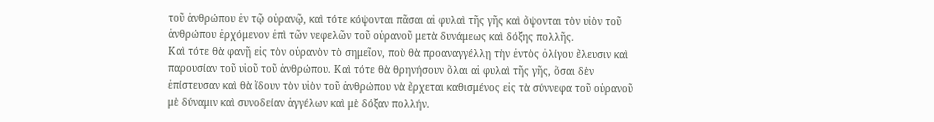τοῦ ἀνθρώπου ἐν τῷ οὐρανῷ, καὶ τότε κόψονται πᾶσαι αἱ φυλαὶ τῆς γῆς καὶ ὄψονται τὸν υἱὸν τοῦ ἀνθρώπου ἐρχόμενον ἐπὶ τῶν νεφελῶν τοῦ οὐρανοῦ μετὰ δυνάμεως καὶ δόξης πολλῆς.
Καὶ τότε θὰ φανῇ εἰς τὸν οὐρανὸν τὸ σημεῖον, ποὺ θὰ προαναγγέλλῃ τὴν ἐντὸς ὀλίγου ἔλευσιν καὶ παρουσίαν τοῦ υἱοῦ τοῦ ἀνθρώπου. Καὶ τότε θὰ θρηνήσουν ὅλαι αἱ φυλαὶ τῆς γῆς, ὅσαι δὲν ἐπίστευσαν καὶ θὰ ἴδουν τὸν υἱὸν τοῦ ἀνθρώπου νὰ ἔρχεται καθισμένος εἰς τὰ σύννεφα τοῦ οὐρανοῦ μὲ δύναμιν καὶ συνοδείαν ἀγγέλων καὶ μὲ δόξαν πολλήν.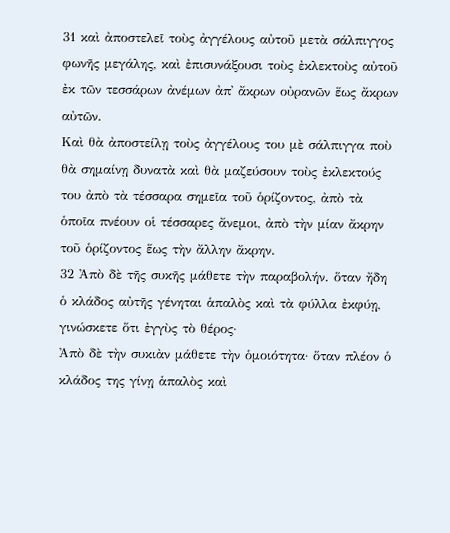31 καὶ ἀποστελεῖ τοὺς ἀγγέλους αὐτοῦ μετὰ σάλπιγγος φωνῆς μεγάλης, καὶ ἐπισυνάξουσι τοὺς ἐκλεκτοὺς αὐτοῦ ἐκ τῶν τεσσάρων ἀνέμων ἀπ᾿ ἄκρων οὐρανῶν ἕως ἄκρων αὐτῶν.
Καὶ θὰ ἀποστείλῃ τοὺς ἀγγέλους του μὲ σάλπιγγα ποὺ θὰ σημαίνῃ δυνατὰ καὶ θὰ μαζεύσουν τοὺς ἐκλεκτούς του ἀπὸ τὰ τέσσαρα σημεῖα τοῦ ὁρίζοντος, ἀπὸ τὰ ὁποῖα πνέουν οἱ τέσσαρες ἄνεμοι, ἀπὸ τὴν μίαν ἄκρην τοῦ ὁρίζοντος ἕως τὴν ἄλλην ἄκρην.
32 Ἀπὸ δὲ τῆς συκῆς μάθετε τὴν παραβολήν. ὅταν ἤδη ὁ κλάδος αὐτῆς γένηται ἁπαλὸς καὶ τὰ φύλλα ἐκφύῃ, γινώσκετε ὅτι ἐγγὺς τὸ θέρος·
Ἀπὸ δὲ τὴν συκιὰν μάθετε τὴν ὁμοιότητα· ὅταν πλέον ὁ κλάδος της γίνῃ ἁπαλὸς καὶ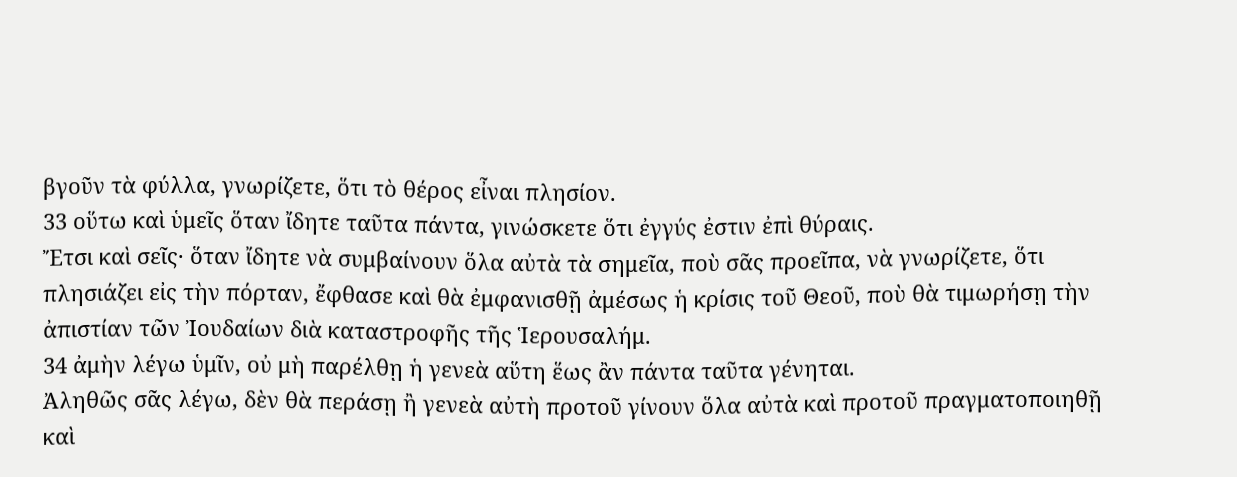βγοῦν τὰ φύλλα, γνωρίζετε, ὅτι τὸ θέρος εἶναι πλησίον.
33 οὕτω καὶ ὑμεῖς ὅταν ἴδητε ταῦτα πάντα, γινώσκετε ὅτι ἐγγύς ἐστιν ἐπὶ θύραις.
Ἔτσι καὶ σεῖς· ὅταν ἴδητε νὰ συμβαίνουν ὅλα αὐτὰ τὰ σημεῖα, ποὺ σᾶς προεῖπα, νὰ γνωρίζετε, ὅτι πλησιάζει εἰς τὴν πόρταν, ἔφθασε καὶ θὰ ἐμφανισθῇ ἀμέσως ἡ κρίσις τοῦ Θεοῦ, ποὺ θὰ τιμωρήσῃ τὴν ἀπιστίαν τῶν Ἰουδαίων διὰ καταστροφῆς τῆς Ἱερουσαλήμ.
34 ἀμὴν λέγω ὑμῖν, οὐ μὴ παρέλθῃ ἡ γενεὰ αὕτη ἕως ἂν πάντα ταῦτα γένηται.
Ἀληθῶς σᾶς λέγω, δὲν θὰ περάσῃ ἢ γενεὰ αὐτὴ προτοῦ γίνουν ὅλα αὐτὰ καὶ προτοῦ πραγματοποιηθῇ καὶ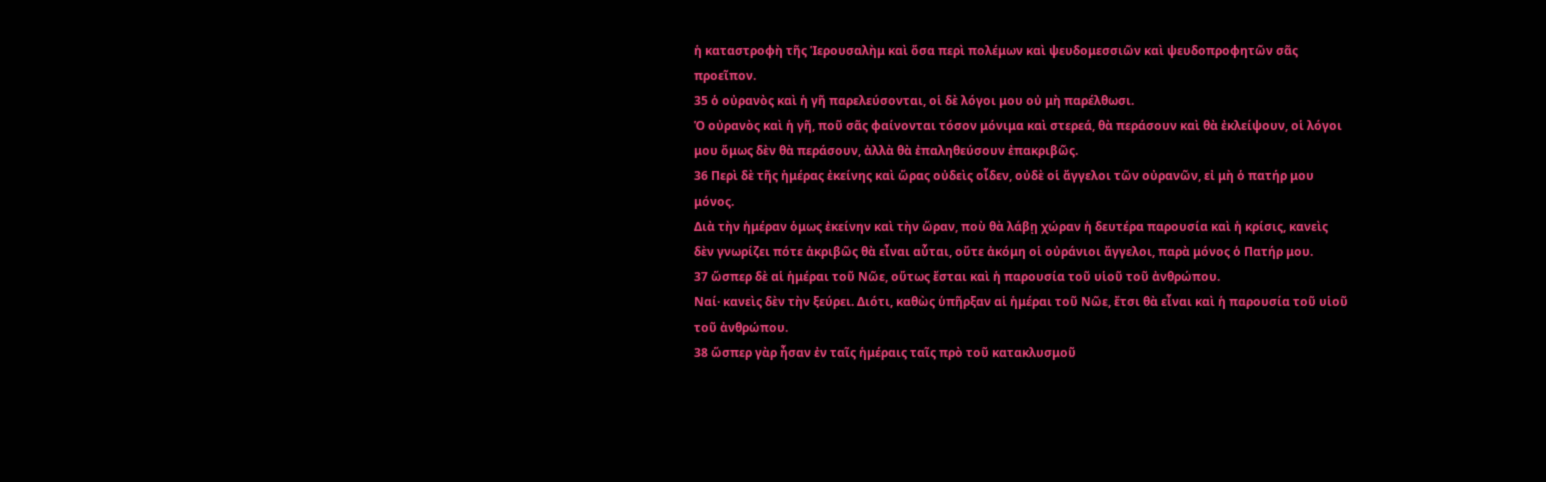ἡ καταστροφὴ τῆς Ἱερουσαλὴμ καὶ ὅσα περὶ πολέμων καὶ ψευδομεσσιῶν καὶ ψευδοπροφητῶν σᾶς προεῖπον.
35 ὁ οὐρανὸς καὶ ἡ γῆ παρελεύσονται, οἱ δὲ λόγοι μου οὐ μὴ παρέλθωσι.
Ὁ οὐρανὸς καὶ ἡ γῆ, ποῦ σᾶς φαίνονται τόσον μόνιμα καὶ στερεά, θὰ περάσουν καὶ θὰ ἐκλείψουν, οἱ λόγοι μου ὅμως δὲν θὰ περάσουν, ἀλλὰ θὰ ἐπαληθεύσουν ἐπακριβῶς.
36 Περὶ δὲ τῆς ἡμέρας ἐκείνης καὶ ὥρας οὐδεὶς οἶδεν, οὐδὲ οἱ ἄγγελοι τῶν οὐρανῶν, εἰ μὴ ὁ πατήρ μου μόνος.
Διὰ τὴν ἡμέραν ὁμως ἐκείνην καὶ τὴν ὥραν, ποὺ θὰ λάβῃ χώραν ἡ δευτέρα παρουσία καὶ ἡ κρίσις, κανεὶς δὲν γνωρίζει πότε ἀκριβῶς θὰ εἶναι αὗται, οὔτε ἀκόμη οἱ οὐράνιοι ἄγγελοι, παρὰ μόνος ὁ Πατήρ μου.
37 ὥσπερ δὲ αἱ ἡμέραι τοῦ Νῶε, οὕτως ἔσται καὶ ἡ παρουσία τοῦ υἱοῦ τοῦ ἀνθρώπου.
Ναί· κανεὶς δὲν τὴν ξεύρει. Διότι, καθὼς ὑπῆρξαν αἱ ἡμέραι τοῦ Νῶε, ἔτσι θὰ εἶναι καὶ ἡ παρουσία τοῦ υἱοῦ τοῦ ἀνθρώπου.
38 ὥσπερ γὰρ ἦσαν ἐν ταῖς ἡμέραις ταῖς πρὸ τοῦ κατακλυσμοῦ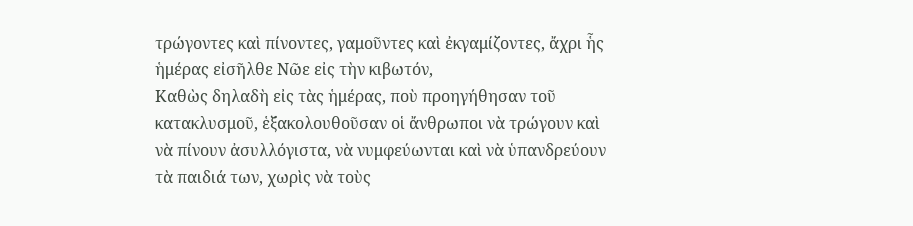τρώγοντες καὶ πίνοντες, γαμοῦντες καὶ ἐκγαμίζοντες, ἄχρι ἧς ἡμέρας εἰσῆλθε Νῶε εἰς τὴν κιβωτόν,
Καθὼς δηλαδὴ εἰς τὰς ἡμέρας, ποὺ προηγήθησαν τοῦ κατακλυσμοῦ, ἑξακολουθοῦσαν οἱ ἄνθρωποι νὰ τρώγουν καὶ νὰ πίνουν ἀσυλλόγιστα, νὰ νυμφεύωνται καὶ νὰ ὑπανδρεύουν τὰ παιδιά των, χωρὶς νὰ τοὺς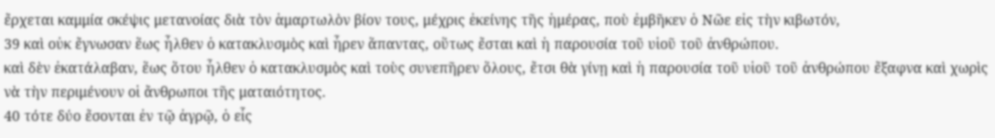ἔρχεται καμμία σκέψις μετανοίας διὰ τὸν ἁμαρτωλὸν βίον τους, μέχρις ἐκείνης τῆς ἡμέρας, ποὺ ἐμβῆκεν ὁ Νῶε εἰς τὴν κιβωτόν,
39 καὶ οὐκ ἔγνωσαν ἕως ἦλθεν ὁ κατακλυσμὸς καὶ ἦρεν ἅπαντας, οὕτως ἔσται καὶ ἡ παρουσία τοῦ υἱοῦ τοῦ ἀνθρώπου.
καὶ δὲν ἐκατάλαβαν, ἕως ὅτου ἦλθεν ὁ κατακλυσμὸς καὶ τοὺς συνεπῆρεν ὅλους, ἔτσι θὰ γίνῃ καὶ ἡ παρουσία τοῦ υἱοῦ τοῦ ἀνθρώπου ἔξαφνα καὶ χωρὶς νὰ τὴν περιμένουν οἱ ἄνθρωποι τῆς ματαιότητος.
40 τότε δύο ἔσονται ἐν τῷ ἀγρῷ, ὁ εἷς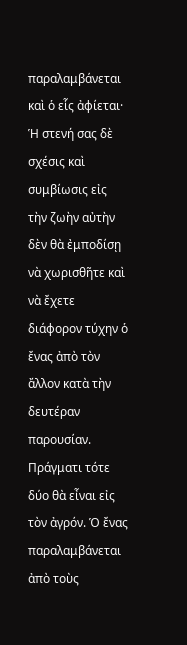παραλαμβάνεται καὶ ὁ εἷς ἀφίεται·
Ἡ στενή σας δὲ σχέσις καὶ συμβίωσις εἰς τὴν ζωὴν αὐτὴν δὲν θὰ ἐμποδίσῃ νὰ χωρισθῆτε καὶ νὰ ἔχετε διάφορον τύχην ὁ ἔνας ἀπὸ τὸν ἄλλον κατὰ τὴν δευτέραν παρουσίαν. Πράγματι τότε δύο θὰ εἶναι εἰς τὸν ἀγρόν. Ὁ ἔνας παραλαμβάνεται ἀπὸ τοὺς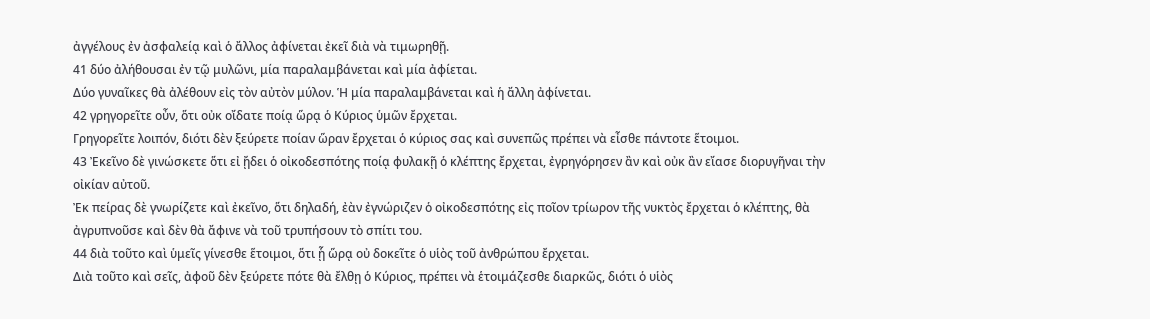ἀγγέλους ἐν ἀσφαλείᾳ καὶ ὁ ἄλλος ἀφίνεται ἐκεῖ διὰ νὰ τιμωρηθῇ.
41 δύο ἀλήθουσαι ἐν τῷ μυλῶνι, μία παραλαμβάνεται καὶ μία ἀφίεται.
Δύο γυναῖκες θὰ ἀλέθουν εἰς τὸν αὐτὸν μύλον. Ἡ μία παραλαμβάνεται καὶ ἡ ἄλλη ἀφίνεται.
42 γρηγορεῖτε οὖν, ὅτι οὐκ οἴδατε ποίᾳ ὥρᾳ ὁ Κύριος ὑμῶν ἔρχεται.
Γρηγορεῖτε λοιπόν, διότι δὲν ξεύρετε ποίαν ὥραν ἔρχεται ὁ κύριος σας καὶ συνεπῶς πρέπει νὰ εἶσθε πάντοτε ἕτοιμοι.
43 Ἐκεῖνο δὲ γινώσκετε ὅτι εἰ ᾔδει ὁ οἰκοδεσπότης ποίᾳ φυλακῇ ὁ κλέπτης ἔρχεται, ἐγρηγόρησεν ἂν καὶ οὐκ ἂν εἴασε διορυγῆναι τὴν οἰκίαν αὐτοῦ.
Ἐκ πείρας δὲ γνωρίζετε καὶ ἐκεῖνο, ὅτι δηλαδή, ἐὰν ἐγνώριζεν ὁ οἰκοδεσπότης εἰς ποῖον τρίωρον τῆς νυκτὸς ἔρχεται ὁ κλέπτης, θὰ ἀγρυπνοῦσε καὶ δὲν θὰ ἄφινε νὰ τοῦ τρυπήσουν τὸ σπίτι του.
44 διὰ τοῦτο καὶ ὑμεῖς γίνεσθε ἕτοιμοι, ὅτι ᾗ ὥρᾳ οὐ δοκεῖτε ὁ υἱὸς τοῦ ἀνθρώπου ἔρχεται.
Διὰ τοῦτο καὶ σεῖς, ἀφοῦ δὲν ξεύρετε πότε θὰ ἔλθῃ ὁ Κύριος, πρέπει νὰ ἑτοιμάζεσθε διαρκῶς, διότι ὁ υἱὸς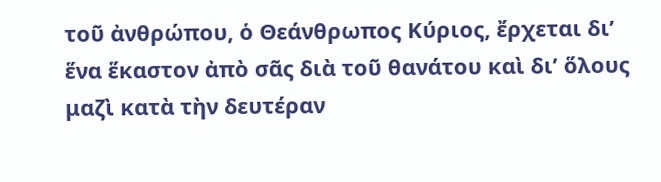τοῦ ἀνθρώπου, ὁ Θεάνθρωπος Κύριος, ἔρχεται δι’ ἕνα ἕκαστον ἀπὸ σᾶς διὰ τοῦ θανάτου καὶ δι’ ὅλους μαζὶ κατὰ τὴν δευτέραν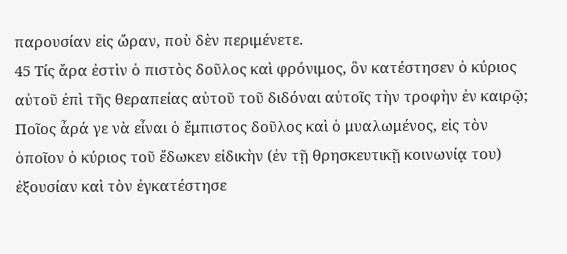παρουσίαν εἰς ὤραν, ποὺ δὲν περιμένετε.
45 Τίς ἄρα ἐστὶν ὁ πιστὸς δοῦλος καὶ φρόνιμος, ὃν κατέστησεν ὁ κύριος αὐτοῦ ἐπὶ τῆς θεραπείας αὐτοῦ τοῦ διδόναι αὐτοῖς τὴν τροφὴν ἐν καιρῷ;
Ποῖος ἆρά γε νὰ εἶναι ὁ ἔμπιστος δοῦλος καὶ ὁ μυαλωμένος, εἰς τὸν ὁποῖον ὁ κύριος τοῦ ἔδωκεν εἰδικὴν (ἐν τῇ θρησκευτικῇ κοινωνίᾳ του) ἐξουσίαν καὶ τὸν ἐγκατέστησε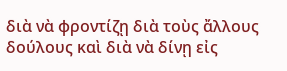διὰ νὰ φροντίζῃ διὰ τοὺς ἄλλους δούλους καὶ διὰ νὰ δίνῃ εἰς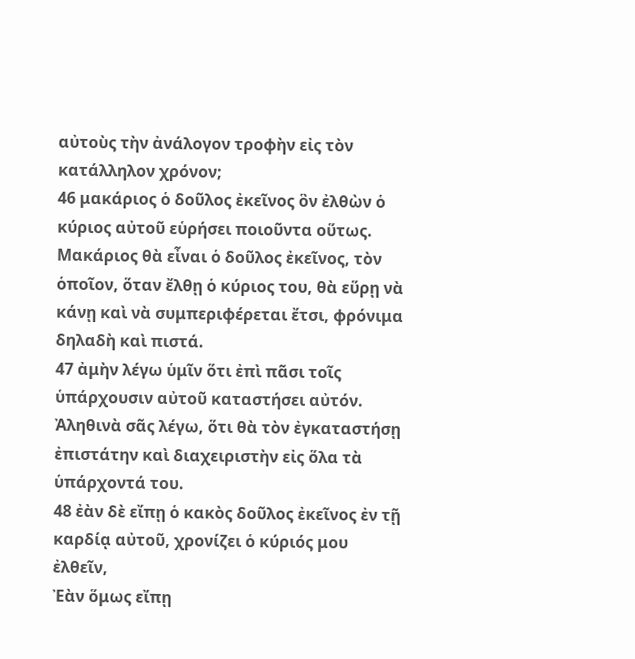αὐτοὺς τὴν ἀνάλογον τροφὴν εἰς τὸν κατάλληλον χρόνον;
46 μακάριος ὁ δοῦλος ἐκεῖνος ὃν ἐλθὼν ὁ κύριος αὐτοῦ εὑρήσει ποιοῦντα οὕτως.
Μακάριος θὰ εἶναι ὁ δοῦλος ἐκεῖνος, τὸν ὁποῖον, ὅταν ἔλθῃ ὁ κύριος του, θὰ εὕρῃ νὰ κάνῃ καὶ νὰ συμπεριφέρεται ἔτσι, φρόνιμα δηλαδὴ καὶ πιστά.
47 ἀμὴν λέγω ὑμῖν ὅτι ἐπὶ πᾶσι τοῖς ὑπάρχουσιν αὐτοῦ καταστήσει αὐτόν.
Ἀληθινὰ σᾶς λέγω, ὅτι θὰ τὸν ἐγκαταστήσῃ ἐπιστάτην καὶ διαχειριστὴν εἰς ὅλα τὰ ὑπάρχοντά του.
48 ἐὰν δὲ εἴπῃ ὁ κακὸς δοῦλος ἐκεῖνος ἐν τῇ καρδίᾳ αὐτοῦ, χρονίζει ὁ κύριός μου ἐλθεῖν,
Ἐὰν ὅμως εἴπῃ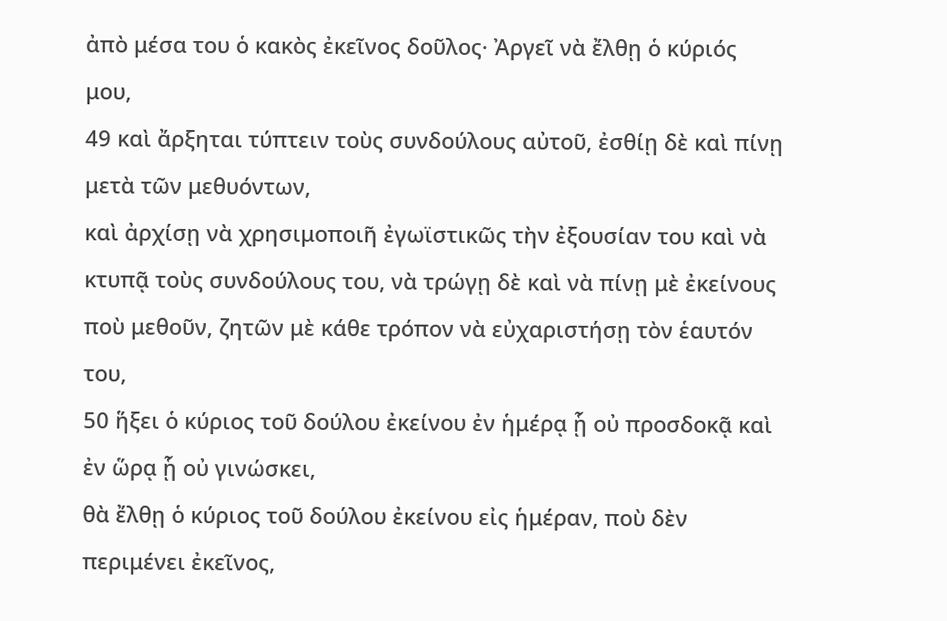ἀπὸ μέσα του ὁ κακὸς ἐκεῖνος δοῦλος· Ἀργεῖ νὰ ἔλθῃ ὁ κύριός μου,
49 καὶ ἄρξηται τύπτειν τοὺς συνδούλους αὐτοῦ, ἐσθίῃ δὲ καὶ πίνῃ μετὰ τῶν μεθυόντων,
καὶ ἀρχίσῃ νὰ χρησιμοποιῆ ἐγωϊστικῶς τὴν ἐξουσίαν του καὶ νὰ κτυπᾷ τοὺς συνδούλους του, νὰ τρώγῃ δὲ καὶ νὰ πίνῃ μὲ ἐκείνους ποὺ μεθοῦν, ζητῶν μὲ κάθε τρόπον νὰ εὐχαριστήσῃ τὸν ἑαυτόν του,
50 ἥξει ὁ κύριος τοῦ δούλου ἐκείνου ἐν ἡμέρᾳ ᾗ οὐ προσδοκᾷ καὶ ἐν ὥρᾳ ᾗ οὐ γινώσκει,
θὰ ἔλθῃ ὁ κύριος τοῦ δούλου ἐκείνου εἰς ἡμέραν, ποὺ δὲν περιμένει ἐκεῖνος,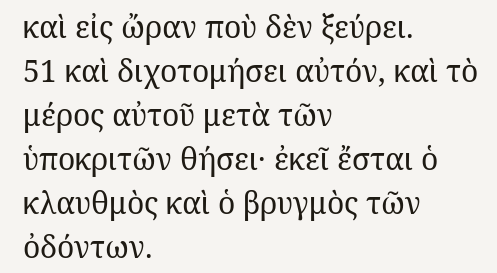καὶ εἰς ὤραν ποὺ δὲν ξεύρει.
51 καὶ διχοτομήσει αὐτόν, καὶ τὸ μέρος αὐτοῦ μετὰ τῶν ὑποκριτῶν θήσει· ἐκεῖ ἔσται ὁ κλαυθμὸς καὶ ὁ βρυγμὸς τῶν ὀδόντων.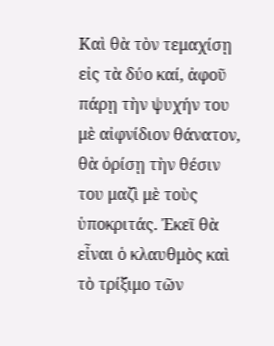Καὶ θὰ τὸν τεμαχίσῃ εἰς τὰ δύο καί, ἀφοῦ πάρῃ τὴν ψυχήν του μὲ αἰφνίδιον θάνατον, θὰ ὁρίσῃ τὴν θέσιν του μαζὶ μὲ τοὺς ὑποκριτάς. Ἐκεῖ θὰ εἶναι ὁ κλαυθμὸς καὶ τὸ τρίξιμο τῶν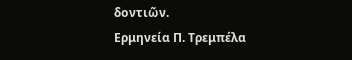δοντιῶν.
Ερμηνεία Π. Τρεμπέλα